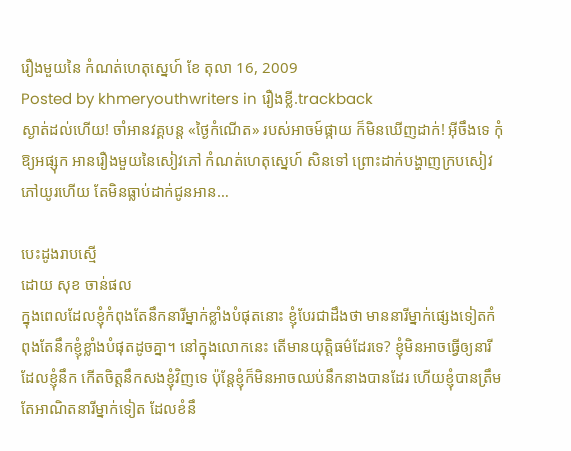រឿងមួយនៃ កំណត់ហេតុស្នេហ៍ ខែ តុលា 16, 2009
Posted by khmeryouthwriters in រឿងខ្លី.trackback
ស្ងាត់ដល់ហើយ! ចាំអានវគ្គបន្ត «ថ្ងៃកំណើត» របស់អាចម៍ផ្កាយ ក៏មិនឃើញដាក់! អ៊ីចឹងទេ កុំឱ្យអផ្សុក អានរឿងមួយនៃសៀវភៅ កំណត់ហេតុស្នេហ៍ សិនទៅ ព្រោះដាក់បង្ហាញក្របសៀវភៅយូរហើយ តែមិនធ្លាប់ដាក់ជូនអាន…

បេះដូងរាបស្មើ
ដោយ សុខ ចាន់ផល
ក្នុងពេលដែលខ្ញុំកំពុងតែនឹកនារីម្នាក់ខ្លាំងបំផុតនោះ ខ្ញុំបែរជាដឹងថា មាននារីម្នាក់ផ្សេងទៀតកំពុងតែនឹកខ្ញុំខ្លាំងបំផុតដូចគ្នា។ នៅក្នុងលោកនេះ តើមានយុត្តិធម៌ដែរទេ? ខ្ញុំមិនអាចធ្វើឲ្យនារីដែលខ្ញុំនឹក កើតចិត្តនឹកសងខ្ញុំវិញទេ ប៉ុន្តែខ្ញុំក៏មិនអាចឈប់នឹកនាងបានដែរ ហើយខ្ញុំបានត្រឹមតែអាណិតនារីម្នាក់ទៀត ដែលខំនឹ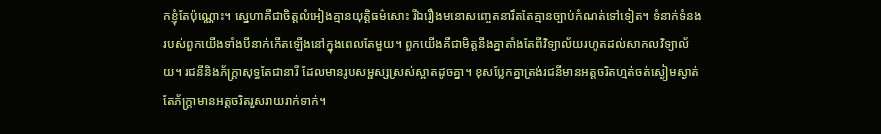កខ្ញុំតែប៉ុណ្ណោះ។ ស្នេហាគឺជាចិត្តលំអៀងគ្មានយុត្តិធម៌សោះ រីឯរឿងមនោសញ្ចេតនារឹតតែគ្មានច្បាប់កំណត់ទៅទៀត។ ទំនាក់ទំនងរបស់ពួកយើងទាំងបីនាក់កើតឡើងនៅក្នុងពេលតែមួយ។ ពួកយើងគឺជាមិត្តនឹងគ្នាតាំងតែពីវិទ្យាល័យរហូតដល់សាកលវិទ្យាល័យ។ រជនីនិងភ័ក្ត្រាសុទ្ធតែជានារី ដែលមានរូបសម្ផស្សស្រស់ស្អាតដូចគ្នា។ ខុសប្លែកគ្នាត្រង់រជនីមានអត្តចរិតហ្មត់ចត់ស្ងៀមស្ងាត់ តែភ័ក្ត្រាមានអត្តចរិតរួសរាយរាក់ទាក់។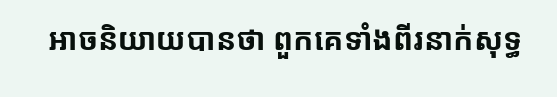អាចនិយាយបានថា ពួកគេទាំងពីរនាក់សុទ្ធ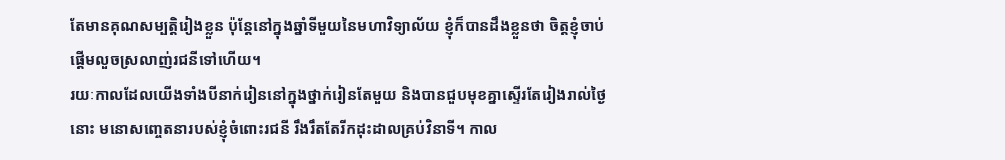តែមានគុណសម្បត្តិរៀងខ្លួន ប៉ុន្តែនៅក្នុងឆ្នាំទីមួយនៃមហាវិទ្យាល័យ ខ្ញុំក៏បានដឹងខ្លួនថា ចិត្តខ្ញុំចាប់ផ្តើមលួចស្រលាញ់រជនីទៅហើយ។
រយៈកាលដែលយើងទាំងបីនាក់រៀននៅក្នុងថ្នាក់រៀនតែមួយ និងបានជួបមុខគ្នាស្ទើរតែរៀងរាល់ថ្ងៃនោះ មនោសញ្ចេតនារបស់ខ្ញុំចំពោះរជនី រឹងរឹតតែរីកដុះដាលគ្រប់វិនាទី។ កាល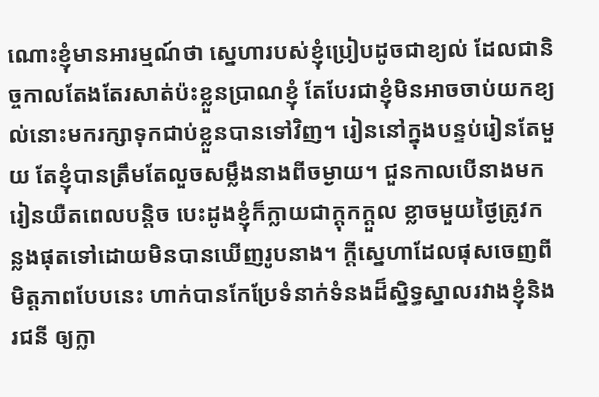ណោះខ្ញុំមានអារម្មណ៍ថា ស្នេហារបស់ខ្ញុំប្រៀបដូចជាខ្យល់ ដែលជានិច្ចកាលតែងតែរសាត់ប៉ះខ្លួនប្រាណខ្ញុំ តែបែរជាខ្ញុំមិនអាចចាប់យកខ្យល់នោះមករក្សាទុកជាប់ខ្លួនបានទៅវិញ។ រៀននៅក្នុងបន្ទប់រៀនតែមួយ តែខ្ញុំបានត្រឹមតែលួចសម្លឹងនាងពីចម្ងាយ។ ជួនកាលបើនាងមករៀនយឺតពេលបន្តិច បេះដូងខ្ញុំក៏ក្លាយជាក្តុកក្តួល ខ្លាចមួយថ្ងៃត្រូវកន្លងផុតទៅដោយមិនបានឃើញរូបនាង។ ក្តីស្នេហាដែលផុសចេញពីមិត្តភាពបែបនេះ ហាក់បានកែប្រែទំនាក់ទំនងដ៏ស្និទ្ធស្នាលរវាងខ្ញុំនិងរជនី ឲ្យក្លា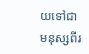យទៅជាមនុស្សពីរ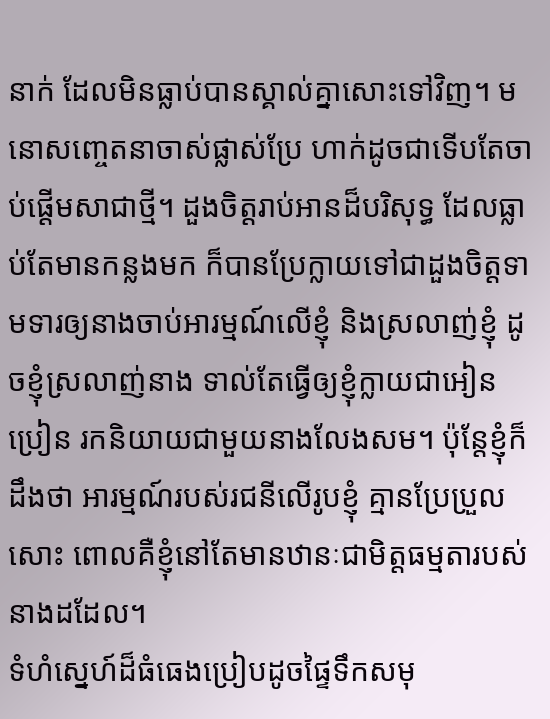នាក់ ដែលមិនធ្លាប់បានស្គាល់គ្នាសោះទៅវិញ។ មនោសញ្ចេតនាចាស់ផ្លាស់ប្រែ ហាក់ដូចជាទើបតែចាប់ផ្តើមសាជាថ្មី។ ដួងចិត្តរាប់អានដ៏បរិសុទ្ធ ដែលធ្លាប់តែមានកន្លងមក ក៏បានប្រែក្លាយទៅជាដួងចិត្តទាមទារឲ្យនាងចាប់អារម្មណ៍លើខ្ញុំ និងស្រលាញ់ខ្ញុំ ដូចខ្ញុំស្រលាញ់នាង ទាល់តែធ្វើឲ្យខ្ញុំក្លាយជាអៀនប្រៀន រកនិយាយជាមួយនាងលែងសម។ ប៉ុន្តែខ្ញុំក៏ដឹងថា អារម្មណ៍របស់រជនីលើរូបខ្ញុំ គ្មានប្រែប្រួលសោះ ពោលគឺខ្ញុំនៅតែមានឋានៈជាមិត្តធម្មតារបស់នាងដដែល។
ទំហំស្នេហ៍ដ៏ធំធេងប្រៀបដូចផ្ទៃទឹកសមុ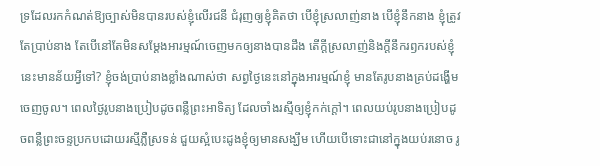ទ្រដែលរកកំណត់ឱ្យច្បាស់មិនបានរបស់ខ្ញុំលើរជនី ជំរុញឲ្យខ្ញុំគិតថា បើខ្ញុំស្រលាញ់នាង បើខ្ញុំនឹកនាង ខ្ញុំត្រូវតែប្រាប់នាង តែបើនៅតែមិនសម្តែងអារម្មណ៍ចេញមកឲ្យនាងបានដឹង តើក្តីស្រលាញ់និងក្តីនឹករឭករបស់ខ្ញុំនេះមានន័យអ្វីទៅ? ខ្ញុំចង់ប្រាប់នាងខ្លាំងណាស់ថា សព្វថ្ងៃនេះនៅក្នុងអារម្មណ៍ខ្ញុំ មានតែរូបនាងគ្រប់ដង្ហើមចេញចូល។ ពេលថ្ងៃរូបនាងប្រៀបដូចពន្លឺព្រះអាទិត្យ ដែលចាំងរស្មីឲ្យខ្ញុំកក់ក្តៅ។ ពេលយប់រូបនាងប្រៀបដូចពន្លឺព្រះចន្ទប្រកបដោយរស្មីភ្លឺស្រទន់ ជួយស្អំបេះដូងខ្ញុំឲ្យមានសង្ឃឹម ហើយបើទោះជានៅក្នុងយប់រនោច រូ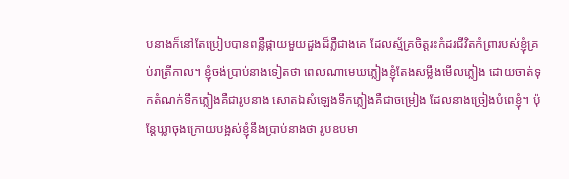បនាងក៏នៅតែប្រៀបបានពន្លឺផ្កាយមួយដួងដ៏ភ្លឺជាងគេ ដែលស្ម័គ្រចិត្តរះកំដរជីវិតកំព្រារបស់ខ្ញុំគ្រប់រាត្រីកាល។ ខ្ញុំចង់ប្រាប់នាងទៀតថា ពេលណាមេឃភ្លៀងខ្ញុំតែងសម្លឹងមើលភ្លៀង ដោយចាត់ទុកតំណក់ទឹកភ្លៀងគឺជារូបនាង សោតឯសំឡេងទឹកភ្លៀងគឺជាចម្រៀង ដែលនាងច្រៀងបំពេខ្ញុំ។ ប៉ុន្តែឃ្លាចុងក្រោយបង្អស់ខ្ញុំនឹងប្រាប់នាងថា រូបឧបមា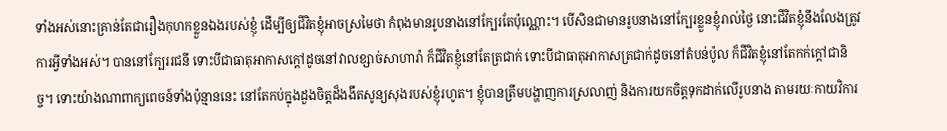ទាំងអស់នោះគ្រាន់តែជារឿងកុហកខ្លួនឯងរបស់ខ្ញុំ ដើម្បីឲ្យជីវិតខ្ញុំអាចស្រមៃថា កំពុងមានរូបនាងនៅក្បែរតែប៉ុណ្ណោះ។ បើសិនជាមានរូបនាងនៅក្បែរខ្លួនខ្ញុំរាល់ថ្ងៃ នោះជីវិតខ្ញុំនឹងលែងត្រូវការអ្វីទាំងអស់។ បាននៅក្បែររជនី ទោះបីជាធាតុអាកាសក្តៅដូចនៅវាលខ្សាច់សាហារ៉ា ក៏ជីវិតខ្ញុំនៅតែត្រជាក់ ទោះបីជាធាតុអាកាសត្រជាក់ដូចនៅតំបន់ប៉ូល ក៏ជីវិតខ្ញុំនៅតែកក់ក្តៅជានិច្ច។ ទោះយ៉ាងណាពាក្យពេចន៍ទាំងប៉ុន្មាននេះ នៅតែកប់ក្នុងដួងចិត្តដ៏ងងឹតសូន្យសុងរបស់ខ្ញុំរហូត។ ខ្ញុំបានត្រឹមបង្ហាញការស្រលាញ់ និងការយកចិត្តទុកដាក់លើរូបនាង តាមរយៈកាយវិការ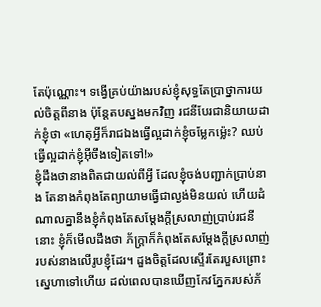តែប៉ុណ្ណោះ។ ទង្វើគ្រប់យ៉ាងរបស់ខ្ញុំសុទ្ធតែប្រាថ្នាការយល់ចិត្តពីនាង ប៉ុន្តែតបស្នងមកវិញ រជនីបែរជានិយាយដាក់ខ្ញុំថា «ហេតុអ្វីក៏រាជឯងធ្វើល្អដាក់ខ្ញុំចម្លែកម្ល៉េះ? ឈប់ធ្វើល្អដាក់ខ្ញុំអ៊ីចឹងទៀតទៅ!»
ខ្ញុំដឹងថានាងពិតជាយល់ពីអ្វី ដែលខ្ញុំចង់បញ្ជាក់ប្រាប់នាង តែនាងកំពុងតែព្យាយាមធ្វើជាល្ងង់មិនយល់ ហើយដំណាលគ្នានឹងខ្ញុំកំពុងតែសម្តែងក្តីស្រលាញ់ប្រាប់រជនីនោះ ខ្ញុំក៏មើលដឹងថា ភ័ក្ត្រាក៏កំពុងតែសម្តែងក្តីស្រលាញ់របស់នាងលើរូបខ្ញុំដែរ។ ដួងចិត្តដែលស្ទើរតែរបួសព្រោះស្នេហាទៅហើយ ដល់ពេលបានឃើញកែវភ្នែករបស់ភ័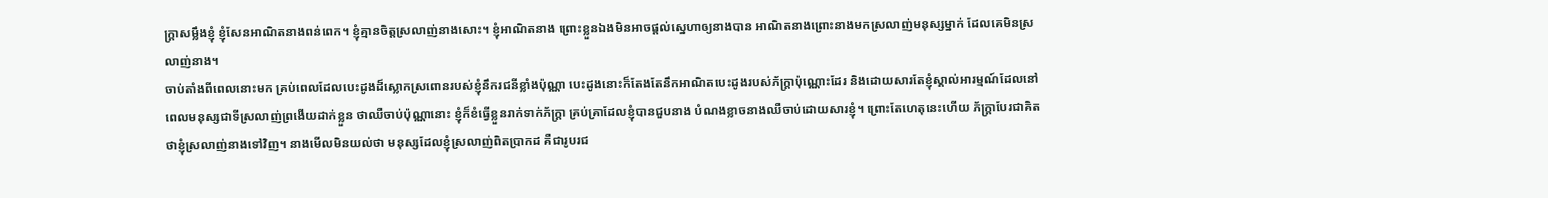ក្ត្រាសម្លឹងខ្ញុំ ខ្ញុំសែនអាណិតនាងពន់ពេក។ ខ្ញុំគ្មានចិត្តស្រលាញ់នាងសោះ។ ខ្ញុំអាណិតនាង ព្រោះខ្លួនឯងមិនអាចផ្តល់ស្នេហាឲ្យនាងបាន អាណិតនាងព្រោះនាងមកស្រលាញ់មនុស្សម្នាក់ ដែលគេមិនស្រលាញ់នាង។
ចាប់តាំងពីពេលនោះមក គ្រប់ពេលដែលបេះដូងដ៏ស្លោកស្រពោនរបស់ខ្ញុំនឹករជនីខ្លាំងប៉ុណ្ណា បេះដូងនោះក៏តែងតែនឹកអាណិតបេះដូងរបស់ភ័ក្ត្រាប៉ុណ្ណោះដែរ និងដោយសារតែខ្ញុំស្គាល់អារម្មណ៍ដែលនៅពេលមនុស្សជាទីស្រលាញ់ព្រងើយដាក់ខ្លួន ថាឈឺចាប់ប៉ុណ្ណានោះ ខ្ញុំក៏ខំធ្វើខ្លួនរាក់ទាក់ភ័ក្ត្រា គ្រប់គ្រាដែលខ្ញុំបានជួបនាង បំណងខ្លាចនាងឈឺចាប់ដោយសារខ្ញុំ។ ព្រោះតែហេតុនេះហើយ ភ័ក្ត្រាបែរជាគិតថាខ្ញុំស្រលាញ់នាងទៅវិញ។ នាងមើលមិនយល់ថា មនុស្សដែលខ្ញុំស្រលាញ់ពិតប្រាកដ គឺជារូបរជ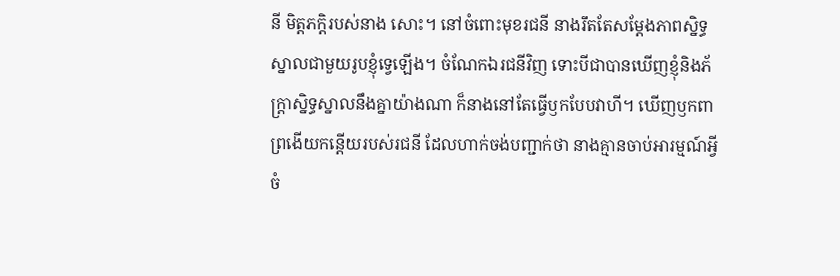នី មិត្តភក្តិរបស់នាង សោះ។ នៅចំពោះមុខរជនី នាងរឹតតែសម្តែងភាពស្និទ្ធស្នាលជាមួយរូបខ្ញុំទ្វេឡើង។ ចំណែកឯរជនីវិញ ទោះបីជាបានឃើញខ្ញុំនិងភ័ក្ត្រាស្និទ្ធស្នាលនឹងគ្នាយ៉ាងណា ក៏នាងនៅតែធ្វើឫកបែបវាហី។ ឃើញឫកពាព្រងើយកន្តើយរបស់រជនី ដែលហាក់ចង់បញ្ជាក់ថា នាងគ្មានចាប់អារម្មណ៍អ្វី ចំ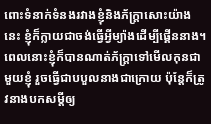ពោះទំនាក់ទំនងរវាងខ្ញុំនិងភ័ក្ត្រាសោះយ៉ាងនេះ ខ្ញុំក៏ក្លាយជាចង់ធ្វើអ្វីម្យ៉ាងដើម្បីផ្គើននាង។ ពេលនោះខ្ញុំក៏បានណាត់ភ័ក្ត្រាទៅមើលកុនជាមួយខ្ញុំ រួចធ្វើជាបបួលនាងជាក្រោយ ប៉ុន្តែក៏ត្រូវនាងបកសម្តីឲ្យ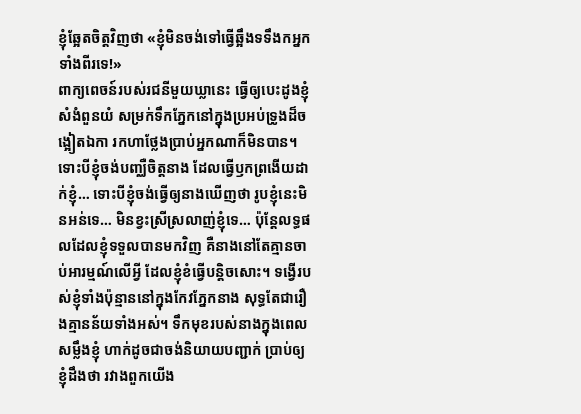ខ្ញុំឆ្អែតចិត្តវិញថា «ខ្ញុំមិនចង់ទៅធ្វើឆ្អឹងទទឹងកអ្នកទាំងពីរទេ!»
ពាក្យពេចន៍របស់រជនីមួយឃ្លានេះ ធ្វើឲ្យបេះដូងខ្ញុំសំងំពួនយំ សម្រក់ទឹកភ្នែកនៅក្នុងប្រអប់ទ្រូងដ៏ចង្អៀតឯកា រកហាថ្លែងប្រាប់អ្នកណាក៏មិនបាន។ ទោះបីខ្ញុំចង់បញ្ឈឺចិត្តនាង ដែលធ្វើឫកព្រងើយដាក់ខ្ញុំ… ទោះបីខ្ញុំចង់ធ្វើឲ្យនាងឃើញថា រូបខ្ញុំនេះមិនអន់ទេ… មិនខ្វះស្រីស្រលាញ់ខ្ញុំទេ… ប៉ុន្តែលទ្ធផលដែលខ្ញុំទទួលបានមកវិញ គឺនាងនៅតែគ្មានចាប់អារម្មណ៍លើអ្វី ដែលខ្ញុំខំធ្វើបន្តិចសោះ។ ទង្វើរបស់ខ្ញុំទាំងប៉ុន្មាននៅក្នុងកែវភ្នែកនាង សុទ្ធតែជារឿងគ្មានន័យទាំងអស់។ ទឹកមុខរបស់នាងក្នុងពេលសម្លឹងខ្ញុំ ហាក់ដូចជាចង់និយាយបញ្ជាក់ ប្រាប់ឲ្យខ្ញុំដឹងថា រវាងពួកយើង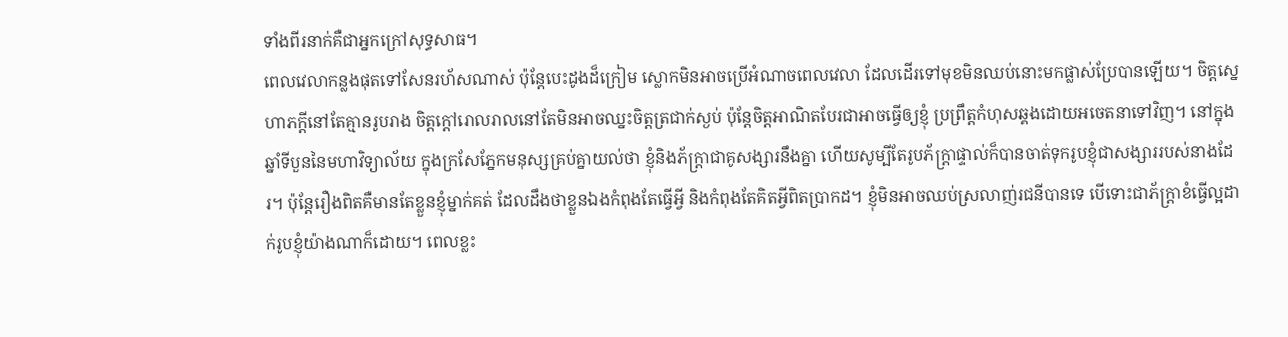ទាំងពីរនាក់គឺជាអ្នកក្រៅសុទ្ធសាធ។
ពេលវេលាកន្លងផុតទៅសែនរហ័សណាស់ ប៉ុន្តែបេះដូងដ៏ក្រៀម ស្លោកមិនអាចប្រើអំណាចពេលវេលា ដែលដើរទៅមុខមិនឈប់នោះមកផ្លាស់ប្រែបានឡើយ។ ចិត្តស្នេហាភក្តីនៅតែគ្មានរូបរាង ចិត្តក្តៅរោលរាលនៅតែមិនអាចឈ្នះចិត្តត្រជាក់ស្ងប់ ប៉ុន្តែចិត្តអាណិតបែរជាអាចធ្វើឲ្យខ្ញុំ ប្រព្រឹត្តកំហុសឆ្គងដោយអចេតនាទៅវិញ។ នៅក្នុងឆ្នាំទីបួននៃមហាវិទ្យាល័យ ក្នុងក្រសែភ្នែកមនុស្សគ្រប់គ្នាយល់ថា ខ្ញុំនិងភ័ក្ត្រាជាគូសង្សារនឹងគ្នា ហើយសូម្បីតែរូបភ័ក្ត្រាផ្ទាល់ក៏បានចាត់ទុករូបខ្ញុំជាសង្សាររបស់នាងដែរ។ ប៉ុន្តែរឿងពិតគឺមានតែខ្លួនខ្ញុំម្នាក់គត់ ដែលដឹងថាខ្លួនឯងកំពុងតែធ្វើអ្វី និងកំពុងតែគិតអ្វីពិតប្រាកដ។ ខ្ញុំមិនអាចឈប់ស្រលាញ់រជនីបានទេ បើទោះជាភ័ក្ត្រាខំធ្វើល្អដាក់រូបខ្ញុំយ៉ាងណាក៏ដោយ។ ពេលខ្លះ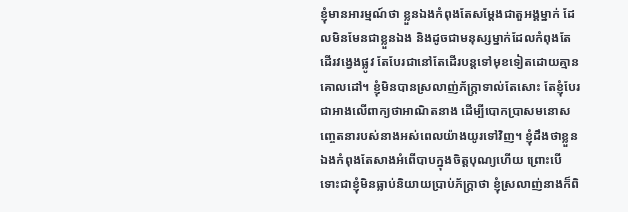ខ្ញុំមានអារម្មណ៍ថា ខ្លួនឯងកំពុងតែសម្តែងជាតួអង្គម្នាក់ ដែលមិនមែនជាខ្លួនឯង និងដូចជាមនុស្សម្នាក់ដែលកំពុងតែដើរវង្វេងផ្លូវ តែបែរជានៅតែដើរបន្តទៅមុខទៀតដោយគ្មានគោលដៅ។ ខ្ញុំមិនបានស្រលាញ់ភ័ក្ត្រាទាល់តែសោះ តែខ្ញុំបែរជាអាងលើពាក្យថាអាណិតនាង ដើម្បីបោកប្រាសមនោសញ្ចេតនារបស់នាងអស់ពេលយ៉ាងយូរទៅវិញ។ ខ្ញុំដឹងថាខ្លួនឯងកំពុងតែសាងអំពើបាបក្នុងចិត្តបុណ្យហើយ ព្រោះបើទោះជាខ្ញុំមិនធ្លាប់និយាយប្រាប់ភ័ក្ត្រាថា ខ្ញុំស្រលាញ់នាងក៏ពិ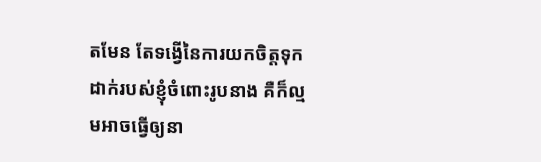តមែន តែទង្វើនៃការយកចិត្តទុកដាក់របស់ខ្ញុំចំពោះរូបនាង គឺក៏ល្មមអាចធ្វើឲ្យនា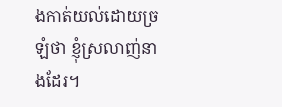ងកាត់យល់ដោយច្រឡំថា ខ្ញុំស្រលាញ់នាងដែរ។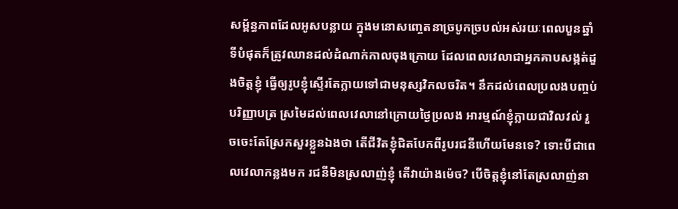សម្ព័ន្ធភាពដែលអូសបន្លាយ ក្នុងមនោសញ្ចេតនាច្របូកច្របល់អស់រយៈពេលបួនឆ្នាំ ទីបំផុតក៏ត្រូវឈានដល់ដំណាក់កាលចុងក្រោយ ដែលពេលវេលាជាអ្នកគាបសង្កត់ដួងចិត្តខ្ញុំ ធ្វើឲ្យរូបខ្ញុំស្ទើរតែក្លាយទៅជាមនុស្សវិកលចរិត។ នឹកដល់ពេលប្រលងបញ្ចប់បរិញ្ញាបត្រ ស្រមៃដល់ពេលវេលានៅក្រោយថ្ងៃប្រលង អារម្មណ៍ខ្ញុំក្លាយជាវិលវល់ រួចចេះតែស្រែកសួរខ្លួនឯងថា តើជីវិតខ្ញុំជិតបែកពីរូបរជនីហើយមែនទេ? ទោះបីជាពេលវេលាកន្លងមក រជនីមិនស្រលាញ់ខ្ញុំ តើវាយ៉ាងម៉េច? បើចិត្តខ្ញុំនៅតែស្រលាញ់នា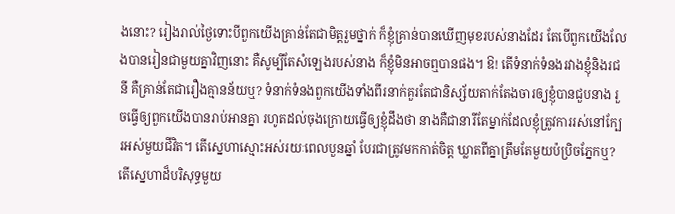ងនោះ? រៀងរាល់ថ្ងៃទោះបីពួកយើងគ្រាន់តែជាមិត្តរួមថ្នាក់ ក៏ខ្ញុំគ្រាន់បានឃើញមុខរបស់នាងដែរ តែបើពួកយើងលែងបានរៀនជាមួយគ្នាវិញនោះ គឺសូម្បីតែសំឡេងរបស់នាង ក៏ខ្ញុំមិនអាចឮបានផង។ ឱ! តើទំនាក់ទំនងរវាងខ្ញុំនិងរជនី គឺគ្រាន់តែជារឿងគ្មានន័យឬ? ទំនាក់ទំនងពួកយើងទាំងពីរនាក់គួរតែជានិស្ស័យតាក់តែងចារឲ្យខ្ញុំបានជួបនាង រួចធ្វើឲ្យពួកយើងបានរាប់អានគ្នា រហូតដល់ចុងក្រោយធ្វើឲ្យខ្ញុំដឹងថា នាងគឺជានារីតែម្នាក់ដែលខ្ញុំត្រូវការរស់នៅក្បែរអស់មួយជីវិត។ តើស្នេហាស្មោះអស់រយៈពេលបួនឆ្នាំ បែរជាត្រូវមកកាត់ចិត្ត ឃ្លាតពីគ្នាត្រឹមតែមួយប៉ប្រិចភ្នែកឬ? តើស្នេហាដ៏បរិសុទ្ធមួយ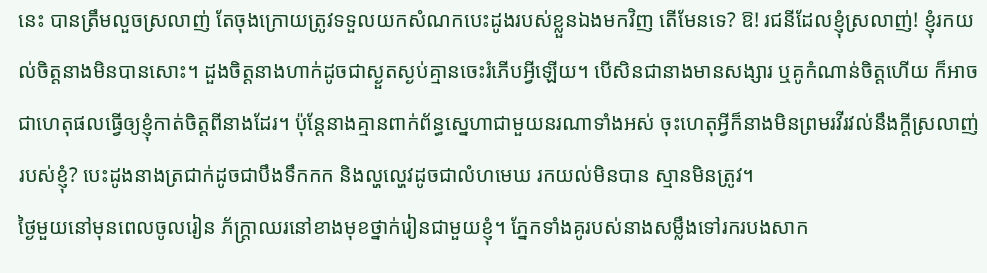នេះ បានត្រឹមលួចស្រលាញ់ តែចុងក្រោយត្រូវទទួលយកសំណកបេះដូងរបស់ខ្លួនឯងមកវិញ តើមែនទេ? ឱ! រជនីដែលខ្ញុំស្រលាញ់! ខ្ញុំរកយល់ចិត្តនាងមិនបានសោះ។ ដួងចិត្តនាងហាក់ដូចជាស្ងួតស្ងប់គ្មានចេះរំភើបអ្វីឡើយ។ បើសិនជានាងមានសង្សារ ឬគូកំណាន់ចិត្តហើយ ក៏អាចជាហេតុផលធ្វើឲ្យខ្ញុំកាត់ចិត្តពីនាងដែរ។ ប៉ុន្តែនាងគ្មានពាក់ព័ន្ធស្នេហាជាមួយនរណាទាំងអស់ ចុះហេតុអ្វីក៏នាងមិនព្រមរវីរវល់នឹងក្តីស្រលាញ់របស់ខ្ញុំ? បេះដូងនាងត្រជាក់ដូចជាបឹងទឹកកក និងល្ហល្ហេវដូចជាលំហមេឃ រកយល់មិនបាន ស្មានមិនត្រូវ។
ថ្ងៃមួយនៅមុនពេលចូលរៀន ភ័ក្ត្រាឈរនៅខាងមុខថ្នាក់រៀនជាមួយខ្ញុំ។ ភ្នែកទាំងគូរបស់នាងសម្លឹងទៅរករបងសាក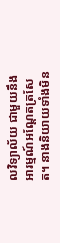លវិទ្យាល័យ ជាមួយនឹងអារម្មណ៍អណ្ដែតត្រសែត។ នាងនិយាយទាំងមិន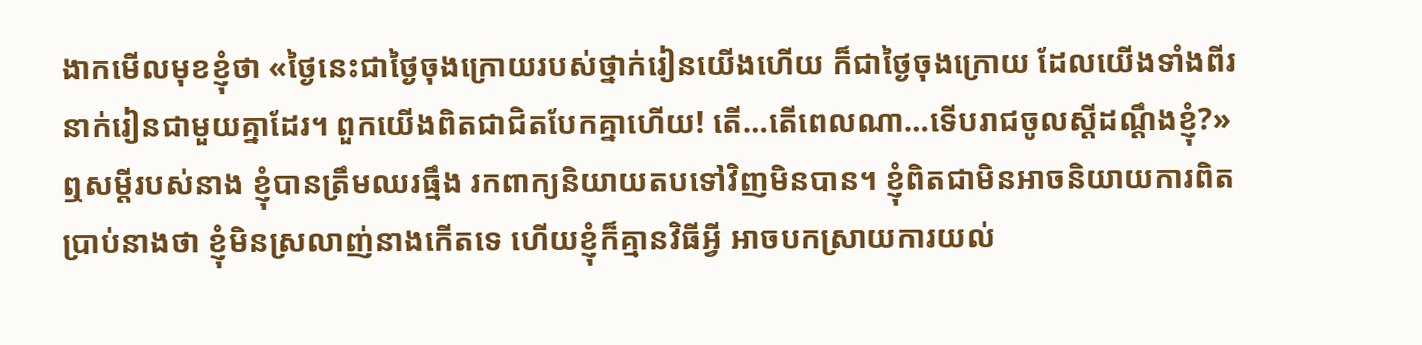ងាកមើលមុខខ្ញុំថា «ថ្ងៃនេះជាថ្ងៃចុងក្រោយរបស់ថ្នាក់រៀនយើងហើយ ក៏ជាថ្ងៃចុងក្រោយ ដែលយើងទាំងពីរនាក់រៀនជាមួយគ្នាដែរ។ ពួកយើងពិតជាជិតបែកគ្នាហើយ! តើ…តើពេលណា…ទើបរាជចូលស្តីដណ្ដឹងខ្ញុំ?»
ឮសម្តីរបស់នាង ខ្ញុំបានត្រឹមឈរធ្មឹង រកពាក្យនិយាយតបទៅវិញមិនបាន។ ខ្ញុំពិតជាមិនអាចនិយាយការពិតប្រាប់នាងថា ខ្ញុំមិនស្រលាញ់នាងកើតទេ ហើយខ្ញុំក៏គ្មានវិធីអ្វី អាចបកស្រាយការយល់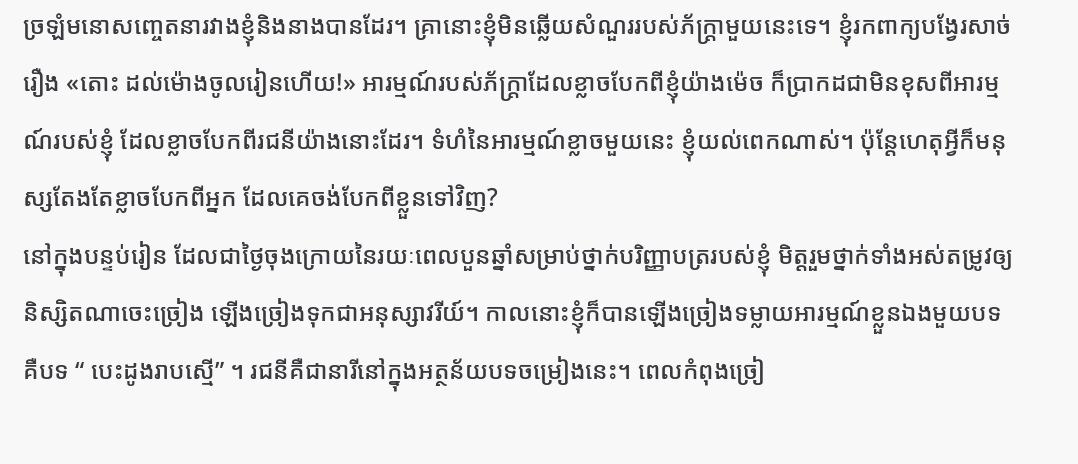ច្រឡំមនោសញ្ចេតនារវាងខ្ញុំនិងនាងបានដែរ។ គ្រានោះខ្ញុំមិនឆ្លើយសំណួររបស់ភ័ក្ត្រាមួយនេះទេ។ ខ្ញុំរកពាក្យបង្វែរសាច់រឿង «តោះ ដល់ម៉ោងចូលរៀនហើយ!» អារម្មណ៍របស់ភ័ក្ត្រាដែលខ្លាចបែកពីខ្ញុំយ៉ាងម៉េច ក៏ប្រាកដជាមិនខុសពីអារម្មណ៍របស់ខ្ញុំ ដែលខ្លាចបែកពីរជនីយ៉ាងនោះដែរ។ ទំហំនៃអារម្មណ៍ខ្លាចមួយនេះ ខ្ញុំយល់ពេកណាស់។ ប៉ុន្តែហេតុអ្វីក៏មនុស្សតែងតែខ្លាចបែកពីអ្នក ដែលគេចង់បែកពីខ្លួនទៅវិញ?
នៅក្នុងបន្ទប់រៀន ដែលជាថ្ងៃចុងក្រោយនៃរយៈពេលបួនឆ្នាំសម្រាប់ថ្នាក់បរិញ្ញាបត្ររបស់ខ្ញុំ មិត្តរួមថ្នាក់ទាំងអស់តម្រូវឲ្យនិស្សិតណាចេះច្រៀង ឡើងច្រៀងទុកជាអនុស្សាវរីយ៍។ កាលនោះខ្ញុំក៏បានឡើងច្រៀងទម្លាយអារម្មណ៍ខ្លួនឯងមួយបទ គឺបទ “ បេះដូងរាបស្មើ” ។ រជនីគឺជានារីនៅក្នុងអត្ថន័យបទចម្រៀងនេះ។ ពេលកំពុងច្រៀ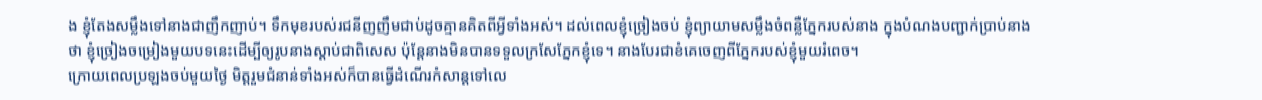ង ខ្ញុំតែងសម្លឹងទៅនាងជាញឹកញាប់។ ទឹកមុខរបស់រជនីញញឹមជាប់ដូចគ្មានគិតពីអ្វីទាំងអស់។ ដល់ពេលខ្ញុំច្រៀងចប់ ខ្ញុំព្យាយាមសម្លឹងចំពន្លឺភ្នែករបស់នាង ក្នុងបំណងបញ្ជាក់ប្រាប់នាងថា ខ្ញុំច្រៀងចម្រៀងមួយបទនេះដើម្បីឲ្យរូបនាងស្តាប់ជាពិសេស ប៉ុន្តែនាងមិនបានទទួលក្រសែភ្នែកខ្ញុំទេ។ នាងបែរជាខំគេចេញពីភ្នែករបស់ខ្ញុំមួយរំពេច។
ក្រោយពេលប្រឡងចប់មួយថ្ងៃ មិត្តរួមជំនាន់ទាំងអស់ក៏បានធ្វើដំណើរកំសាន្តទៅលេ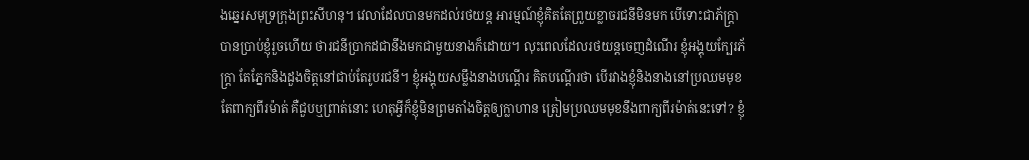ងឆ្នេរសមុទ្រក្រុងព្រះសីហនុ។ វេលាដែលបានមកដល់រថយន្ត អារម្មណ៍ខ្ញុំគិតតែព្រួយខ្លាចរជនីមិនមក បើទោះជាភ័ក្ត្រាបានប្រាប់ខ្ញុំរួចហើយ ថារជនីប្រាកដជានឹងមកជាមួយនាងក៏ដោយ។ លុះពេលដែលរថយន្តចេញដំណើរ ខ្ញុំអង្គុយក្បែរភ័ក្ត្រា តែភ្នែកនិងដួងចិត្តនៅជាប់តែរូបរជនី។ ខ្ញុំអង្គុយសម្លឹងនាងបណ្ដើរ គិតបណ្ដើរថា បើរវាងខ្ញុំនិងនាងនៅប្រឈមមុខតែពាក្យពីរម៉ាត់ គឺជួបឬព្រាត់នោះ ហេតុអ្វីក៏ខ្ញុំមិនព្រមតាំងចិត្តឲ្យក្លាហាន ត្រៀមប្រឈមមុខនឹងពាក្យពីរម៉ាត់នេះទៅ? ខ្ញុំ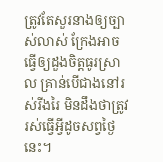ត្រូវតែសួរនាងឲ្យច្បាស់លាស់ ក្រែងអាចធ្វើឲ្យដួងចិត្តធូរស្រាល គ្រាន់បើជាងនៅរស់រីងរៃ មិនដឹងថាត្រូវរស់ធ្វើអ្វីដូចសព្វថ្ងៃនេះ។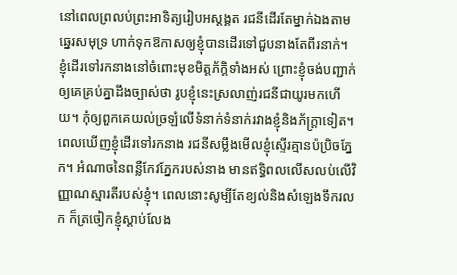នៅពេលព្រលប់ព្រះអាទិត្យរៀបអស្តង្គត រជនីដើរតែម្នាក់ឯងតាម ឆ្នេរសមុទ្រ ហាក់ទុកឱកាសឲ្យខ្ញុំបានដើរទៅជួបនាងតែពីរនាក់។ ខ្ញុំដើរទៅរកនាងនៅចំពោះមុខមិត្តភ័ក្តិទាំងអស់ ព្រោះខ្ញុំចង់បញ្ជាក់ឲ្យគេគ្រប់គ្នាដឹងច្បាស់ថា រូបខ្ញុំនេះស្រលាញ់រជនីជាយូរមកហើយ។ កុំឲ្យពួកគេយល់ច្រឡំលើទំនាក់ទំនាក់រវាងខ្ញុំនិងភ័ក្ត្រាទៀត។ ពេលឃើញខ្ញុំដើរទៅរកនាង រជនីសម្លឹងមើលខ្ញុំស្ទើរគ្មានប៉ប្រិចភ្នែក។ អំណាចនៃពន្លឺកែវភ្នែករបស់នាង មានឥទ្ធិពលលើសលប់លើវិញ្ញាណស្មារតីរបស់ខ្ញុំ។ ពេលនោះសូម្បីតែខ្យល់និងសំឡេងទឹករលក ក៏ត្រចៀកខ្ញុំស្តាប់លែង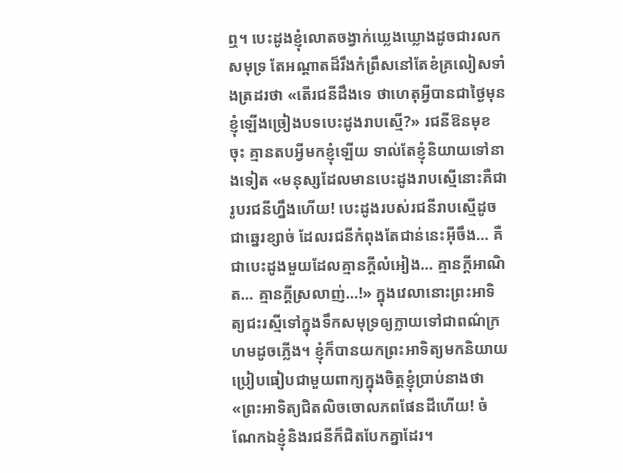ឮ។ បេះដូងខ្ញុំលោតចង្វាក់ឃ្លេងឃ្លោងដូចជារលកសមុទ្រ តែអណ្ដាតដ៏រឹងកំព្រឹសនៅតែខំគ្រលៀសទាំងត្រដរថា «តើរជនីដឹងទេ ថាហេតុអ្វីបានជាថ្ងៃមុនខ្ញុំឡើងច្រៀងបទបេះដូងរាបស្មើ?» រជនីឱនមុខចុះ គ្មានតបអ្វីមកខ្ញុំឡើយ ទាល់តែខ្ញុំនិយាយទៅនាងទៀត «មនុស្សដែលមានបេះដូងរាបស្មើនោះគឺជារូបរជនីហ្នឹងហើយ! បេះដូងរបស់រជនីរាបស្មើដូចជាឆ្នេរខ្សាច់ ដែលរជនីកំពុងតែជាន់នេះអ៊ីចឹង… គឺជាបេះដូងមួយដែលគ្មានក្តីលំអៀង… គ្មានក្តីអាណិត… គ្មានក្តីស្រលាញ់…!» ក្នុងវេលានោះព្រះអាទិត្យជះរស្មីទៅក្នុងទឹកសមុទ្រឲ្យក្លាយទៅជាពណ៌ក្រហមដូចភ្លើង។ ខ្ញុំក៏បានយកព្រះអាទិត្យមកនិយាយប្រៀបធៀបជាមួយពាក្យក្នុងចិត្តខ្ញុំប្រាប់នាងថា «ព្រះអាទិត្យជិតលិចចោលភពផែនដីហើយ! ចំណែកឯខ្ញុំនិងរជនីក៏ជិតបែកគ្នាដែរ។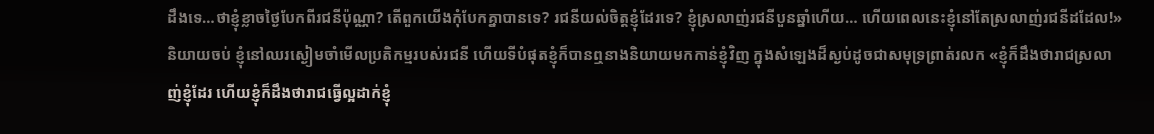ដឹងទេ…ថាខ្ញុំខ្លាចថ្ងៃបែកពីរជនីប៉ុណ្ណា? តើពួកយើងកុំបែកគ្នាបានទេ? រជនីយល់ចិត្តខ្ញុំដែរទេ? ខ្ញុំស្រលាញ់រជនីបួនឆ្នាំហើយ… ហើយពេលនេះខ្ញុំនៅតែស្រលាញ់រជនីដដែល!»
និយាយចប់ ខ្ញុំនៅឈរស្ងៀមចាំមើលប្រតិកម្មរបស់រជនី ហើយទីបំផុតខ្ញុំក៏បានឮនាងនិយាយមកកាន់ខ្ញុំវិញ ក្នុងសំឡេងដ៏ស្ងប់ដូចជាសមុទ្រព្រាត់រលក «ខ្ញុំក៏ដឹងថារាជស្រលាញ់ខ្ញុំដែរ ហើយខ្ញុំក៏ដឹងថារាជធ្វើល្អដាក់ខ្ញុំ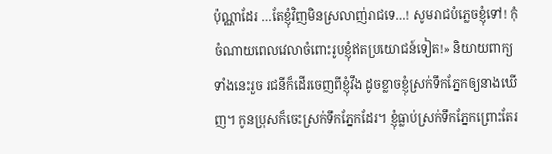ប៉ុណ្ណាដែរ …តែខ្ញុំវិញមិនស្រលាញ់រាជទេ…! សូមរាជបំភ្លេចខ្ញុំទៅ! កុំចំណាយពេលវេលាចំពោះរូបខ្ញុំឥតប្រយោជន៍ទៀត!» និយាយពាក្យទាំងនេះរួច រជនីក៏ដើរចេញពីខ្ញុំវឹង ដូចខ្លាចខ្ញុំស្រក់ទឹកភ្នែកឲ្យនាងឃើញ។ កូនប្រុសក៏ចេះស្រក់ទឹកភ្នែកដែរ។ ខ្ញុំធ្លាប់ស្រក់ទឹកភ្នែកព្រោះតែរ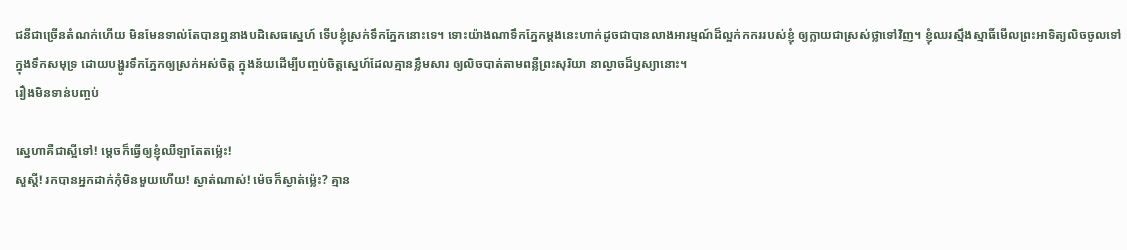ជនីជាច្រើនតំណក់ហើយ មិនមែនទាល់តែបានឮនាងបដិសេធស្នេហ៍ ទើបខ្ញុំស្រក់ទឹកភ្នែកនោះទេ។ ទោះយ៉ាងណាទឹកភ្នែកម្តងនេះហាក់ដូចជាបានលាងអារម្មណ៍ដ៏ល្អក់កកររបស់ខ្ញុំ ឲ្យក្លាយជាស្រស់ថ្លាទៅវិញ។ ខ្ញុំឈរស្មឹងស្មាធិ៍មើលព្រះអាទិត្យលិចចូលទៅក្នុងទឹកសមុទ្រ ដោយបង្ហូរទឹកភ្នែកឲ្យស្រក់អស់ចិត្ត ក្នុងន័យដើម្បីបញ្ចប់ចិត្តស្នេហ៍ដែលគ្មានខ្លឹមសារ ឲ្យលិចបាត់តាមពន្លឺព្រះសុរិយា នាល្ងាចដ៏ឫស្យានោះ។
រឿងមិនទាន់បញ្ចប់

ស្នេហាគឺជាស្អីទៅ! ម្តេចក៏ធ្វើឲ្យខ្ញុំឈឺឡាតែតម្ល៉េះ!
សួស្ដី! រកបានអ្នកដាក់កុំមិនមួយហើយ! ស្ងាត់ណាស់! ម៉េចក៏ស្ងាត់ម្ល៉េះ? គ្មាន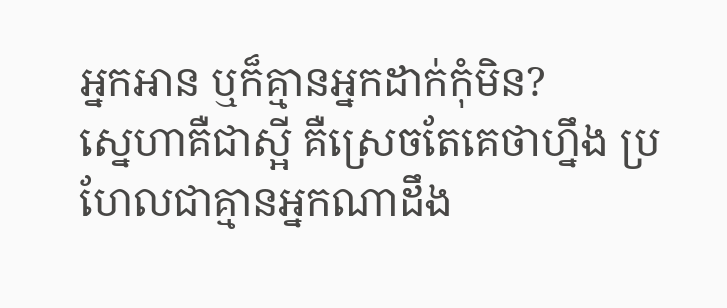អ្នកអាន ឬក៏គ្មានអ្នកដាក់កុំមិន?
ស្នេហាគឺជាស្អី គឺស្រេចតែគេថាហ្នឹង ប្រហែលជាគ្មានអ្នកណាដឹង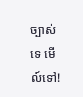ច្បាស់ទេ មើល៍ទៅ!